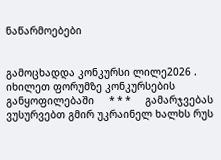ნაწარმოებები


გამოცხადდა კონკურსი ლილე2026 . იხილეთ ფორუმზე კონკურსების განყოფილებაში     * * *     გამარჯვებას ვუსურვებთ გმირ უკრაინელ ხალხს რუს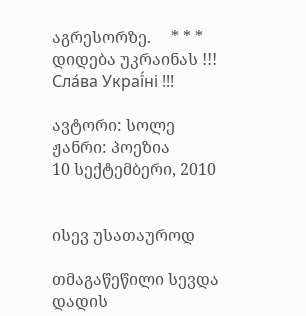აგრესორზე.     * * *     დიდება უკრაინას !!! Сла́ва Украї́ні !!!

ავტორი: სოლე
ჟანრი: პოეზია
10 სექტემბერი, 2010


ისევ უსათაუროდ

თმაგაწეწილი სევდა
დადის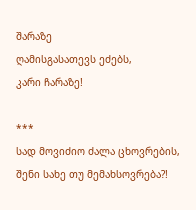შარაზე
ღამისგასათევს ეძებს,
კარი ჩარაზე!

***
სად მოვიძიო ძალა ცხოვრების,
შენი სახე თუ მემახსოვრება?!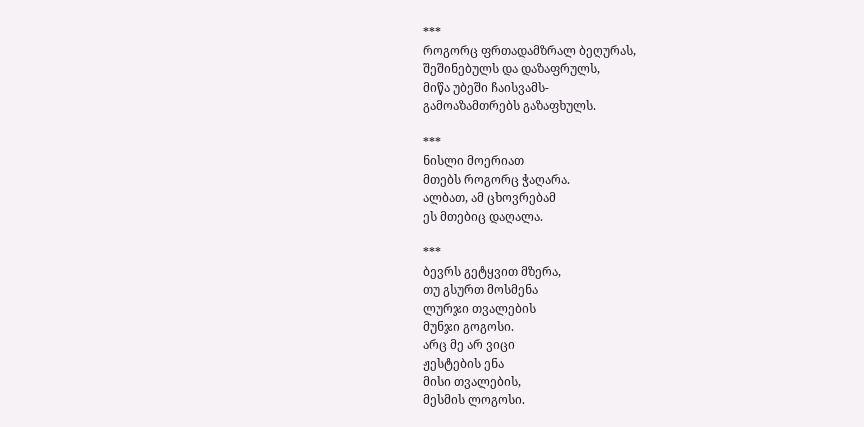***
როგორც ფრთადამზრალ ბეღურას,
შეშინებულს და დაზაფრულს,
მიწა უბეში ჩაისვამს-
გამოაზამთრებს გაზაფხულს.

***
ნისლი მოერიათ
მთებს როგორც ჭაღარა.
ალბათ, ამ ცხოვრებამ
ეს მთებიც დაღალა.

***
ბევრს გეტყვით მზერა,
თუ გსურთ მოსმენა
ლურჯი თვალების
მუნჯი გოგოსი.
არც მე არ ვიცი
ჟესტების ენა
მისი თვალების,
მესმის ლოგოსი.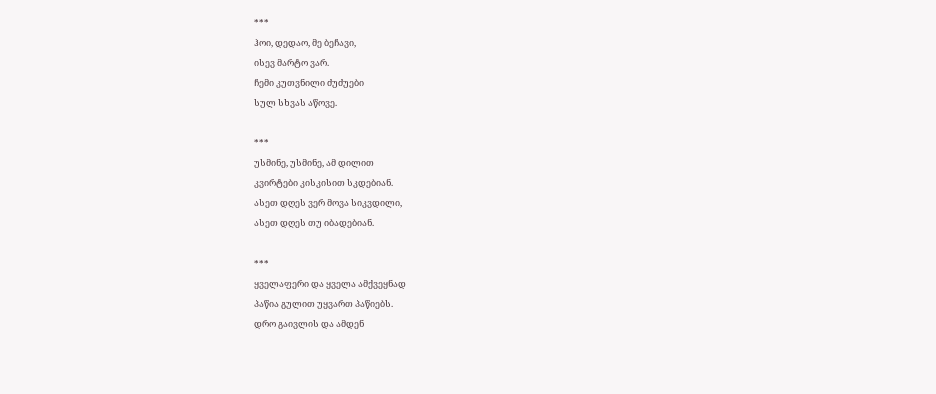***
ჰოი, დედაო, მე ბეჩავი,
ისევ მარტო ვარ.
ჩემი კუთვნილი ძუძუები
სულ სხვას აწოვე.

***
უსმინე, უსმინე, ამ დილით
კვირტები კისკისით სკდებიან.
ასეთ დღეს ვერ მოვა სიკვდილი,
ასეთ დღეს თუ იბადებიან.

***
ყველაფერი და ყველა ამქვეყნად
პაწია გულით უყვართ პაწიებს.
დრო გაივლის და ამდენ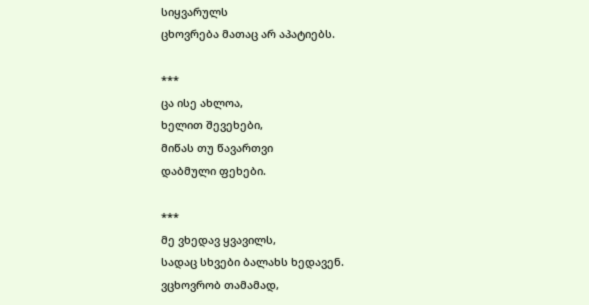სიყვარულს
ცხოვრება მათაც არ აპატიებს.

***
ცა ისე ახლოა,
ხელით შევეხები,
მიწას თუ წავართვი
დაბმული ფეხები.

***
მე ვხედავ ყვავილს,
სადაც სხვები ბალახს ხედავენ.
ვცხოვრობ თამამად,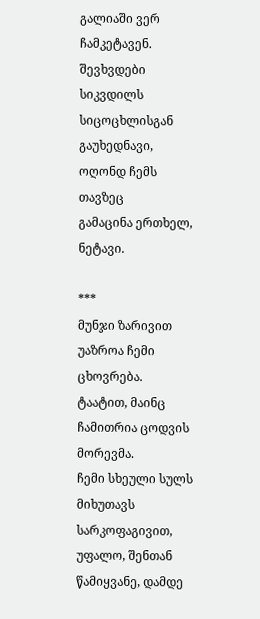გალიაში ვერ ჩამკეტავენ.
შევხვდები სიკვდილს
სიცოცხლისგან გაუხედნავი,
ოღონდ ჩემს თავზეც
გამაცინა ერთხელ, ნეტავი.

***
მუნჯი ზარივით უაზროა ჩემი ცხოვრება.
ტაატით, მაინც ჩამითრია ცოდვის მორევმა.
ჩემი სხეული სულს მიხუთავს სარკოფაგივით,
უფალო, შენთან წამიყვანე, დამდე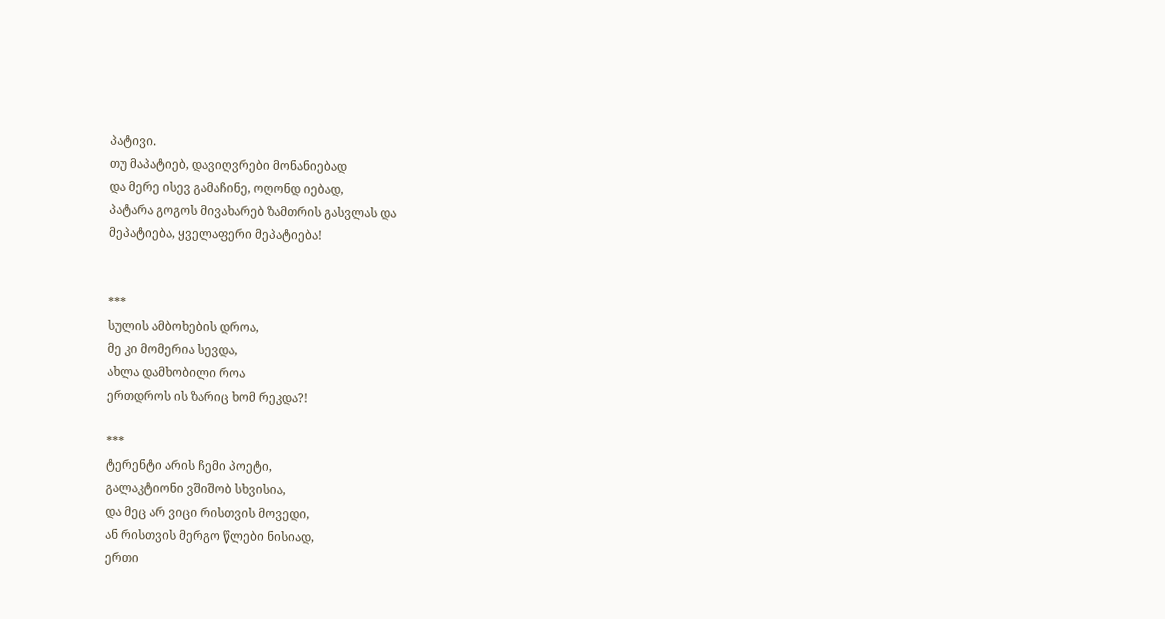პატივი.
თუ მაპატიებ, დავიღვრები მონანიებად
და მერე ისევ გამაჩინე, ოღონდ იებად,
პატარა გოგოს მივახარებ ზამთრის გასვლას და
მეპატიება, ყველაფერი მეპატიება!


***
სულის ამბოხების დროა,
მე კი მომერია სევდა,
ახლა დამხობილი როა
ერთდროს ის ზარიც ხომ რეკდა?!

***
ტერენტი არის ჩემი პოეტი,
გალაკტიონი ვშიშობ სხვისია,
და მეც არ ვიცი რისთვის მოვედი,
ან რისთვის მერგო წლები ნისიად,
ერთი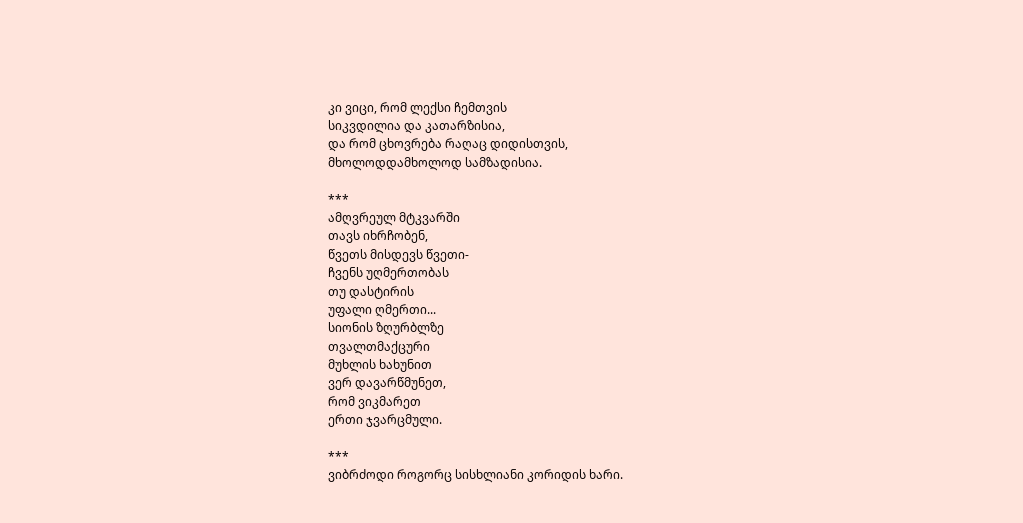კი ვიცი, რომ ლექსი ჩემთვის
სიკვდილია და კათარზისია,
და რომ ცხოვრება რაღაც დიდისთვის,
მხოლოდდამხოლოდ სამზადისია.

***
ამღვრეულ მტკვარში
თავს იხრჩობენ,
წვეთს მისდევს წვეთი-
ჩვენს უღმერთობას
თუ დასტირის
უფალი ღმერთი...
სიონის ზღურბლზე
თვალთმაქცური
მუხლის ხახუნით
ვერ დავარწმუნეთ,
რომ ვიკმარეთ
ერთი ჯვარცმული.

***
ვიბრძოდი როგორც სისხლიანი კორიდის ხარი.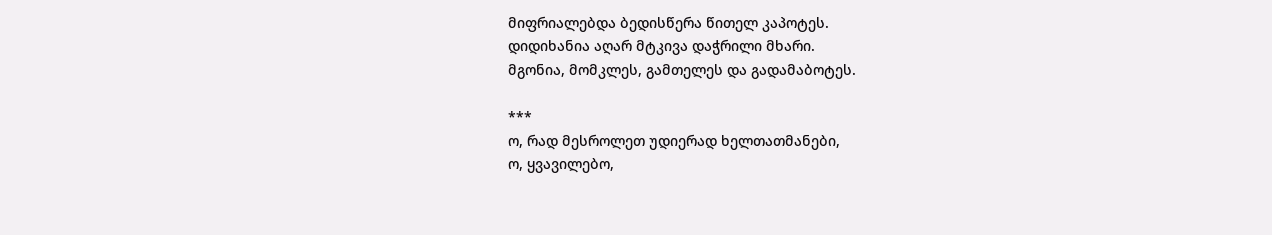მიფრიალებდა ბედისწერა წითელ კაპოტეს.
დიდიხანია აღარ მტკივა დაჭრილი მხარი.
მგონია, მომკლეს, გამთელეს და გადამაბოტეს.

***
ო, რად მესროლეთ უდიერად ხელთათმანები,
ო, ყვავილებო,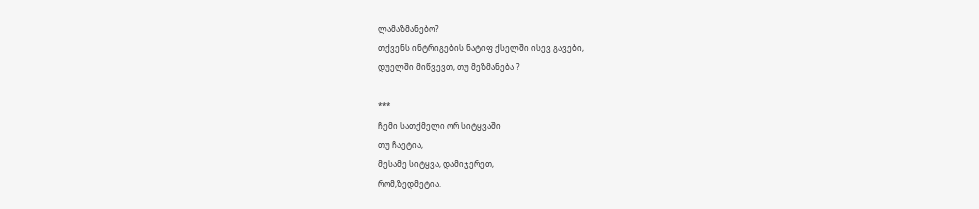ლამაზმანებო?
თქვენს ინტრიგების ნატიფ ქსელში ისევ გავები,
დუელში მიწვევთ, თუ მეზმანება ?

***
ჩემი სათქმელი ორ სიტყვაში
თუ ჩაეტია,
მესამე სიტყვა, დამიჯერეთ,
რომ,ზედმეტია.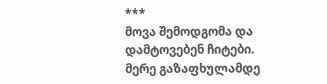***
მოვა შემოდგომა და
დამტოვებენ ჩიტები.
მერე გაზაფხულამდე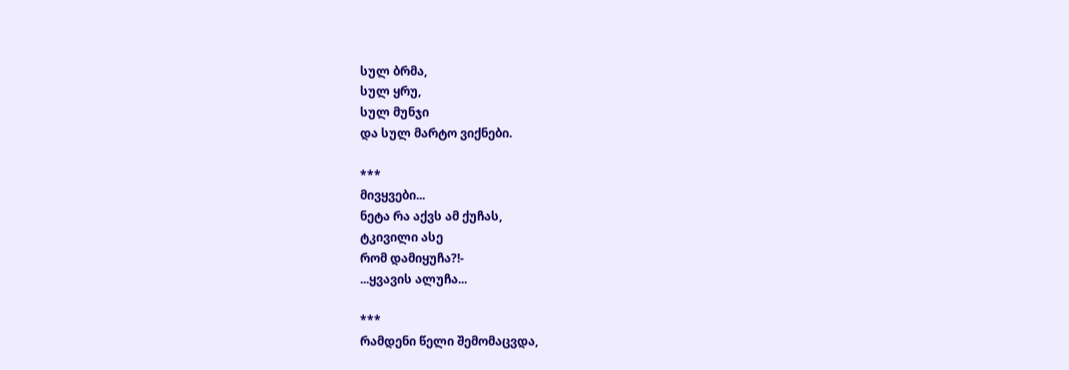სულ ბრმა,
სულ ყრუ,
სულ მუნჯი
და სულ მარტო ვიქნები.

***
მივყვები...
ნეტა რა აქვს ამ ქუჩას,
ტკივილი ასე
რომ დამიყუჩა?!-
...ყვავის ალუჩა...

***
რამდენი წელი შემომაცვდა,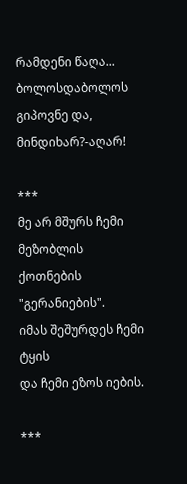რამდენი წაღა...
ბოლოსდაბოლოს გიპოვნე და,
მინდიხარ?-აღარ!

***
მე არ მშურს ჩემი მეზობლის
ქოთნების "გერანიების".
იმას შეშურდეს ჩემი ტყის
და ჩემი ეზოს იების.

***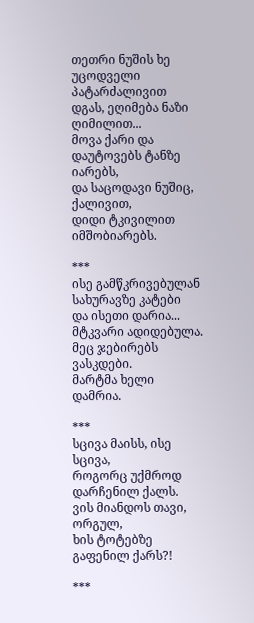თეთრი ნუშის ხე
უცოდველი პატარძალივით
დგას, ეღიმება ნაზი ღიმილით...
მოვა ქარი და დაუტოვებს ტანზე იარებს,
და საცოდავი ნუშიც, ქალივით,
დიდი ტკივილით იმშობიარებს.

***
ისე გამწკრივებულან
სახურავზე კატები
და ისეთი დარია...
მტკვარი ადიდებულა.
მეც ჯებირებს ვასკდები.
მარტმა ხელი დამრია.

***
სცივა მაისს, ისე სცივა,
როგორც უქმროდ დარჩენილ ქალს.
ვის მიანდოს თავი, ორგულ,
ხის ტოტებზე გაფენილ ქარს?!

***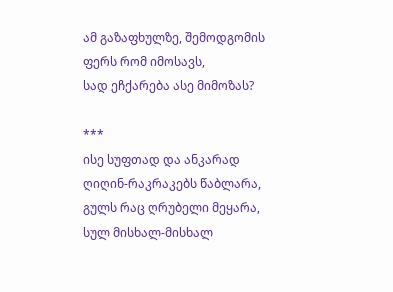ამ გაზაფხულზე, შემოდგომის
ფერს რომ იმოსავს,
სად ეჩქარება ასე მიმოზას?

***
ისე სუფთად და ანკარად
ღიღინ-რაკრაკებს წაბლარა,
გულს რაც ღრუბელი მეყარა,
სულ მისხალ-მისხალ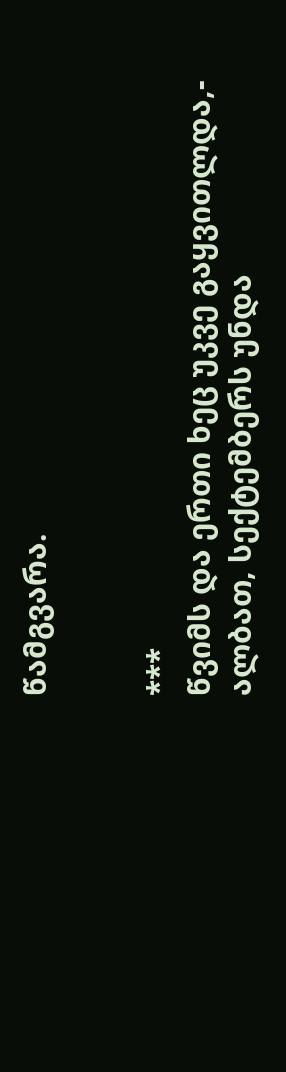წამგვარა.


***
წვიმს და ერთი ხეც უკვე გაყვითლდა,-
ალბათ, სექტემბერს უნდა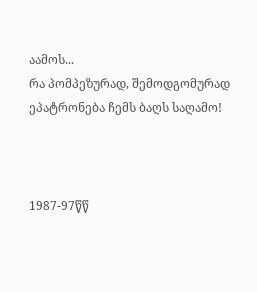აამოს...
რა პომპეზურად, შემოდგომურად
ეპატრონება ჩემს ბაღს საღამო!



1987-97წწ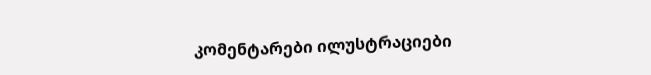კომენტარები ილუსტრაციები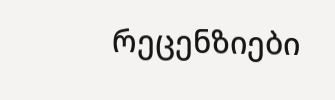რეცენზიები